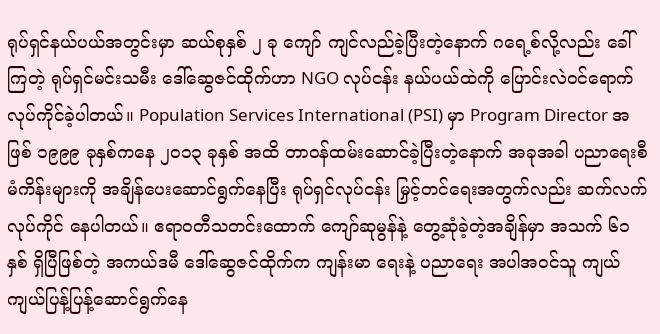ရုပ်ရှင်နယ်ပယ်အတွင်းမှာ ဆယ်စုနှစ် ၂ ခု ကျော် ကျင်လည်ခဲ့ပြီးတဲ့နောက် ဂရေ့စ်လို့လည်း ခေါ်ကြတဲ့ ရုပ်ရှင်မင်းသမီး ဒေါ်ဆွေဇင်ထိုက်ဟာ NGO လုပ်ငန်း နယ်ပယ်ထဲကို ပြောင်းလဲဝင်ရောက် လုပ်ကိုင်ခဲ့ပါတယ်။ Population Services International (PSI) မှာ Program Director အဖြစ် ၁၉၉၉ ခုနှစ်ကနေ ၂၀၁၃ ခုနှစ် အထိ တာဝန်ထမ်းဆောင်ခဲ့ပြီးတဲ့နောက် အခုအခါ ပညာရေးစီမံကိန်းများကို အချိန်ပေးဆောင်ရွက်နေပြီး ရုပ်ရှင်လုပ်ငန်း မြှင့်တင်ရေးအတွက်လည်း ဆက်လက် လုပ်ကိုင် နေပါတယ်။ ဧရာဝတီသတင်းထောက် ကျော်ဆုမွန်နဲ့ တွေ့ဆုံခဲ့တဲ့အချိန်မှာ အသက် ၆၁ နှစ် ရှိပြီဖြစ်တဲ့ အကယ်ဒမီ ဒေါ်ဆွေဇင်ထိုက်က ကျန်းမာ ရေးနဲ့ ပညာရေး အပါအဝင်သူ ကျယ်ကျယ်ပြန့်ပြန့်ဆောင်ရွက်နေ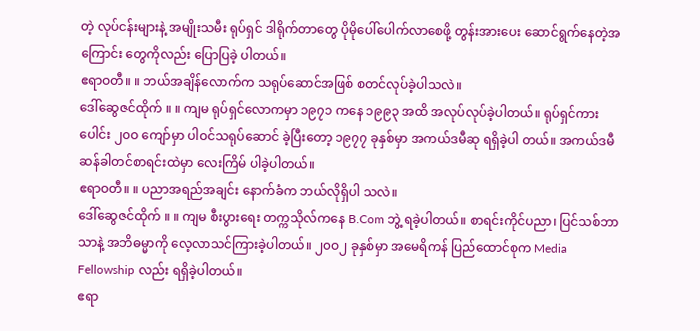တဲ့ လုပ်ငန်းများနဲ့ အမျိုးသမီး ရုပ်ရှင် ဒါရိုက်တာတွေ ပိုမိုပေါ်ပေါက်လာစေဖို့ တွန်းအားပေး ဆောင်ရွက်နေတဲ့အကြောင်း တွေကိုလည်း ပြောပြခဲ့ ပါတယ်။
ဧရာဝတီ။ ။ ဘယ်အချိန်လောက်က သရုပ်ဆောင်အဖြစ် စတင်လုပ်ခဲ့ပါသလဲ။
ဒေါ်ဆွေဇင်ထိုက် ။ ။ ကျမ ရုပ်ရှင်လောကမှာ ၁၉၇၁ ကနေ ၁၉၉၃ အထိ အလုပ်လုပ်ခဲ့ပါတယ်။ ရုပ်ရှင်ကား ပေါင်း ၂၀ဝ ကျော်မှာ ပါဝင်သရုပ်ဆောင် ခဲ့ပြီးတော့ ၁၉၇၇ ခုနှစ်မှာ အကယ်ဒမီဆု ရရှိခဲ့ပါ တယ်။ အကယ်ဒမီ ဆန်ခါတင်စာရင်းထဲမှာ လေးကြိမ် ပါခဲ့ပါတယ်။
ဧရာဝတီ။ ။ ပညာအရည်အချင်း နောက်ခံက ဘယ်လိုရှိပါ သလဲ။
ဒေါ်ဆွေဇင်ထိုက် ။ ။ ကျမ စီးပွားရေး တက္ကသိုလ်ကနေ B.Com ဘွဲ့ ရခဲ့ပါတယ်။ စာရင်းကိုင်ပညာ၊ ပြင်သစ်ဘာသာနဲ့ အဘိဓမ္မာကို လေ့လာသင်ကြားခဲ့ပါတယ်။ ၂၀ဝ၂ ခုနှစ်မှာ အမေရိကန် ပြည်ထောင်စုက Media Fellowship လည်း ရရှိခဲ့ပါတယ်။
ဧရာ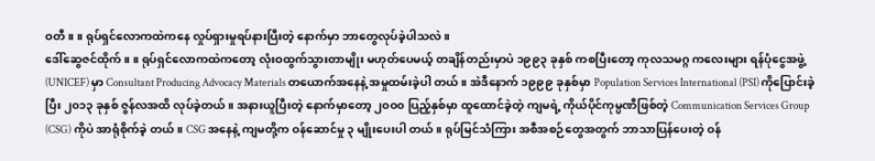ဝတီ။ ။ ရုပ်ရှင်လောကထဲကနေ လှုပ်ရှားမှုရပ်နားပြီးတဲ့ နောက်မှာ ဘာတွေလုပ်ခဲ့ပါသလဲ။
ဒေါ်ဆွေဇင်ထိုက် ။ ။ ရုပ်ရှင်လောကထဲကတော့ လုံးဝထွက်သွားတာမျိုး မဟုတ်ပေမယ့် တချိန်တည်းမှာပဲ ၁၉၉၃ ခုနှစ် ကစပြီးတော့ ကုလသမဂ္ဂ ကလေးများ ရန်ပုံငွေအဖွဲ့ (UNICEF) မှာ Consultant Producing Advocacy Materials တယောက်အနေနဲ့ အမှုထမ်းခဲ့ပါ တယ်။ အဲဒီနောက် ၁၉၉၉ ခုနှစ်မှာ Population Services International (PSI) ကိုပြောင်းခဲ့ပြီး ၂၀၁၃ ခုနှစ် ဇွန်လအထိ လုပ်ခဲ့တယ်။ အနားယူပြီးတဲ့ နောက်မှာတော့ ၂၀ဝ၀ ပြည့်နှစ်မှာ ထူထောင်ခဲ့တဲ့ ကျမရဲ့ ကိုယ်ပိုင်ကုမ္ပဏီဖြစ်တဲ့ Communication Services Group (CSG) ကိုပဲ အာရုံစိုက်ခဲ့ တယ်။ CSG အနေနဲ့ ကျမတို့က ဝန်ဆောင်မှု ၃ မျိုးပေးပါ တယ်။ ရုပ်မြင်သံကြား အစီအစဉ်တွေအတွက် ဘာသာပြန်ပေးတဲ့ ဝန်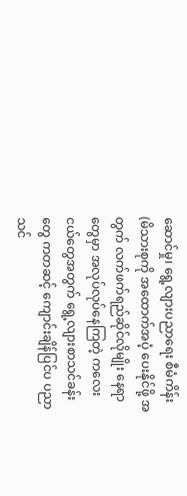ဆောင်မှု၊ ရွေ့လျားပညာရေး စီမံကိန်း (မိသားစုကို အထောက်အပံ့ ပေးနိုင်ဖို့ အတွက် လက်ဖက်ရည်ဆိုင်လိုမျိုး နေရာတွေမှာ အလုပ်လုပ်နေကြတဲ့ ကလေးငယ်တွေအတွက် ရွေ့လျားစာသင်ခန်း တွေ ကတဆင့် ကျောင်းချိန်ပြင်ပ ပညာသင်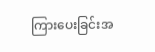ကြားပေးခြင်းအ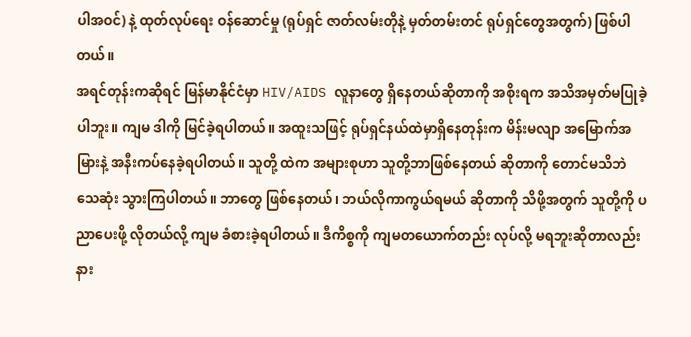ပါအဝင်) နဲ့ ထုတ်လုပ်ရေး ဝန်ဆောင်မှု (ရုပ်ရှင် ဇာတ်လမ်းတိုနဲ့ မှတ်တမ်းတင် ရုပ်ရှင်တွေအတွက်) ဖြစ်ပါတယ်။
အရင်တုန်းကဆိုရင် မြန်မာနိုင်ငံမှာ HIV/AIDS လူနာတွေ ရှိနေတယ်ဆိုတာကို အစိုးရက အသိအမှတ်မပြုခဲ့ ပါဘူး။ ကျမ ဒါကို မြင်ခဲ့ရပါတယ်။ အထူးသဖြင့် ရုပ်ရှင်နယ်ထဲမှာရှိနေတုန်းက မိန်းမလျာ အမြောက်အမြားနဲ့ အနီးကပ်နေခဲ့ရပါတယ်။ သူတို့ ထဲက အများစုဟာ သူတို့ဘာဖြစ်နေတယ် ဆိုတာကို တောင်မသိဘဲ သေဆုံး သွားကြပါတယ်။ ဘာတွေ ဖြစ်နေတယ်၊ ဘယ်လိုကာကွယ်ရမယ် ဆိုတာကို သိဖို့အတွက် သူတို့ကို ပညာပေးဖို့ လိုတယ်လို့ ကျမ ခံစားခဲ့ရပါတယ်။ ဒီကိစ္စကို ကျမတယောက်တည်း လုပ်လို့ မရဘူးဆိုတာလည်း နား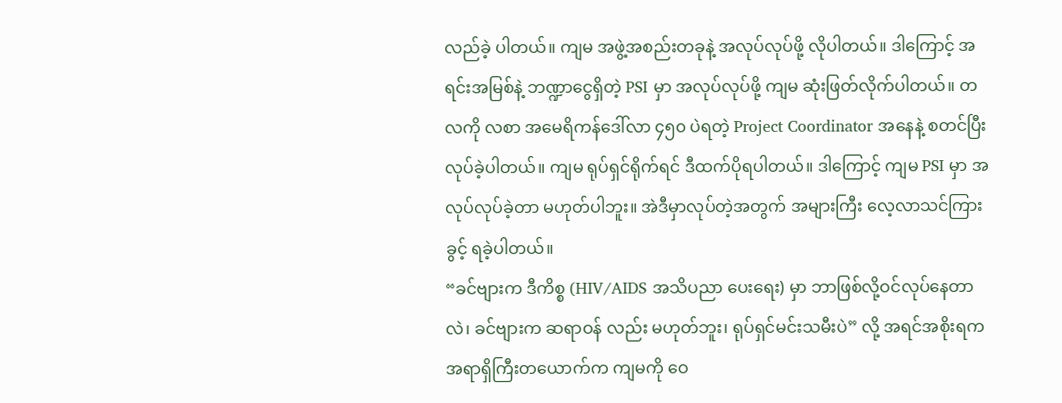လည်ခဲ့ ပါတယ်။ ကျမ အဖွဲ့အစည်းတခုနဲ့ အလုပ်လုပ်ဖို့ လိုပါတယ်။ ဒါကြောင့် အရင်းအမြစ်နဲ့ ဘဏ္ဍာငွေရှိတဲ့ PSI မှာ အလုပ်လုပ်ဖို့ ကျမ ဆုံးဖြတ်လိုက်ပါတယ်။ တလကို လစာ အမေရိကန်ဒေါ်လာ ၄၅၀ ပဲရတဲ့ Project Coordinator အနေနဲ့ စတင်ပြီး လုပ်ခဲ့ပါတယ်။ ကျမ ရုပ်ရှင်ရိုက်ရင် ဒီထက်ပိုရပါတယ်။ ဒါကြောင့် ကျမ PSI မှာ အလုပ်လုပ်ခဲ့တာ မဟုတ်ပါဘူး။ အဲဒီမှာလုပ်တဲ့အတွက် အများကြီး လေ့လာသင်ကြားခွင့် ရခဲ့ပါတယ်။
“ခင်ဗျားက ဒီကိစ္စ (HIV/AIDS အသိပညာ ပေးရေး) မှာ ဘာဖြစ်လို့ဝင်လုပ်နေတာလဲ၊ ခင်ဗျားက ဆရာဝန် လည်း မဟုတ်ဘူး၊ ရုပ်ရှင်မင်းသမီးပဲ” လို့ အရင်အစိုးရက အရာရှိကြီးတယောက်က ကျမကို ဝေ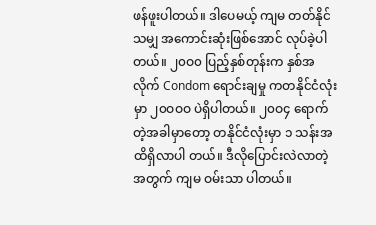ဖန်ဖူးပါတယ်။ ဒါပေမယ့် ကျမ တတ်နိုင်သမျှ အကောင်းဆုံးဖြစ်အောင် လုပ်ခဲ့ပါတယ်။ ၂၀ဝ၀ ပြည့်နှစ်တုန်းက နှစ်အလိုက် Condom ရောင်းချမှု ကတနိုင်ငံလုံးမှာ ၂၀ဝဝဝ ပဲရှိပါတယ်။ ၂၀ဝ၄ ရောက် တဲ့အခါမှာတော့ တနိုင်ငံလုံးမှာ ၁ သန်းအထိရှိလာပါ တယ်။ ဒီလိုပြောင်းလဲလာတဲ့အတွက် ကျမ ဝမ်းသာ ပါတယ်။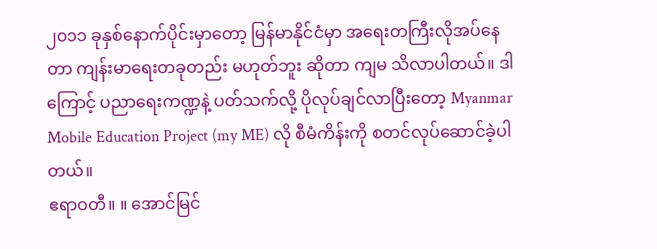၂၀၁၁ ခုနှစ်နောက်ပိုင်းမှာတော့ မြန်မာနိုင်ငံမှာ အရေးတကြီးလိုအပ်နေတာ ကျန်းမာရေးတခုတည်း မဟုတ်ဘူး ဆိုတာ ကျမ သိလာပါတယ်။ ဒါကြောင့် ပညာရေးကဏ္ဍနဲ့ ပတ်သက်လို့ ပိုလုပ်ချင်လာပြီးတော့ Myanmar Mobile Education Project (my ME) လို စီမံကိန်းကို စတင်လုပ်ဆောင်ခဲ့ပါတယ်။
ဧရာဝတီ။ ။ အောင်မြင်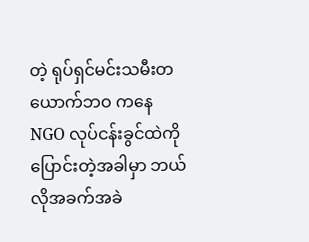တဲ့ ရုပ်ရှင်မင်းသမီးတယောက်ဘဝ ကနေ NGO လုပ်ငန်းခွင်ထဲကို ပြောင်းတဲ့အခါမှာ ဘယ်လိုအခက်အခဲ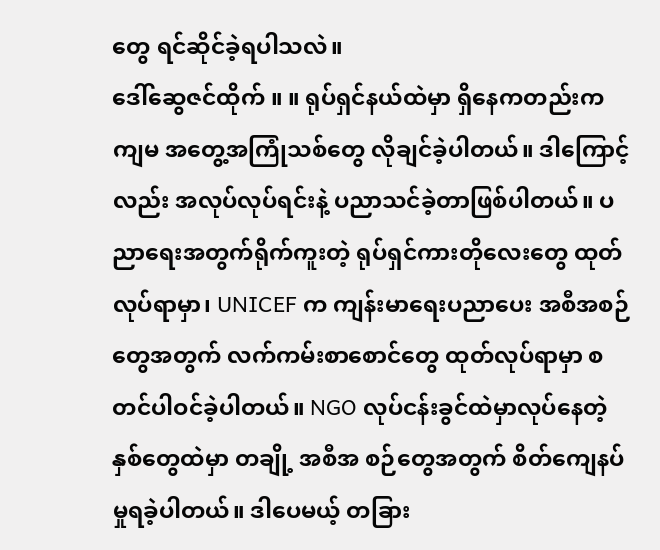တွေ ရင်ဆိုင်ခဲ့ရပါသလဲ။
ဒေါ်ဆွေဇင်ထိုက် ။ ။ ရုပ်ရှင်နယ်ထဲမှာ ရှိနေကတည်းက ကျမ အတွေ့အကြုံသစ်တွေ လိုချင်ခဲ့ပါတယ်။ ဒါကြောင့်လည်း အလုပ်လုပ်ရင်းနဲ့ ပညာသင်ခဲ့တာဖြစ်ပါတယ်။ ပညာရေးအတွက်ရိုက်ကူးတဲ့ ရုပ်ရှင်ကားတိုလေးတွေ ထုတ်လုပ်ရာမှာ၊ UNICEF က ကျန်းမာရေးပညာပေး အစီအစဉ်တွေအတွက် လက်ကမ်းစာစောင်တွေ ထုတ်လုပ်ရာမှာ စတင်ပါဝင်ခဲ့ပါတယ်။ NGO လုပ်ငန်းခွင်ထဲမှာလုပ်နေတဲ့ နှစ်တွေထဲမှာ တချို့ အစီအ စဉ်တွေအတွက် စိတ်ကျေနပ်မှုရခဲ့ပါတယ်။ ဒါပေမယ့် တခြား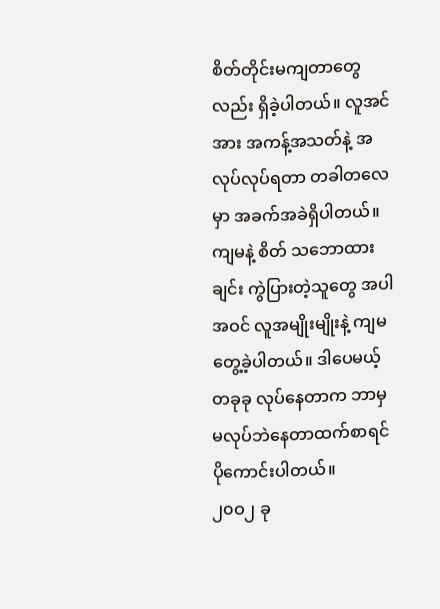စိတ်တိုင်းမကျတာတွေလည်း ရှိခဲ့ပါတယ်။ လူအင်အား အကန့်အသတ်နဲ့ အလုပ်လုပ်ရတာ တခါတလေမှာ အခက်အခဲရှိပါတယ်။ ကျမနဲ့ စိတ် သဘောထားချင်း ကွဲပြားတဲ့သူတွေ အပါအဝင် လူအမျိုးမျိုးနဲ့ ကျမတွေ့ခဲ့ပါတယ်။ ဒါပေမယ့် တခုခု လုပ်နေတာက ဘာမှမလုပ်ဘဲနေတာထက်စာရင် ပိုကောင်းပါတယ်။
၂၀ဝ၂ ခု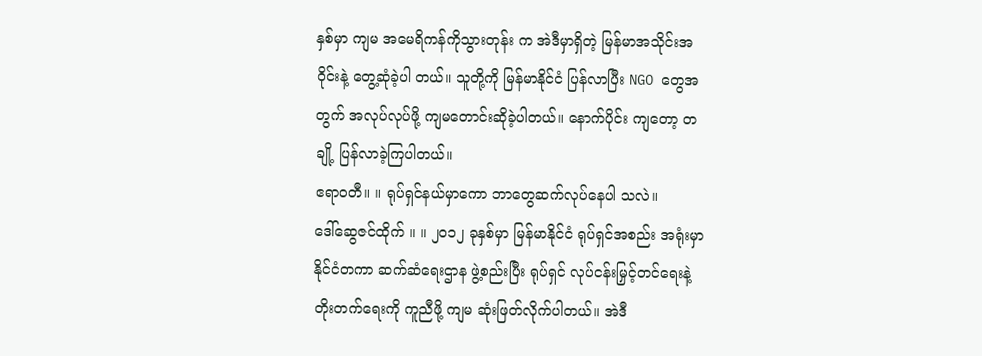နှစ်မှာ ကျမ အမေရိကန်ကိုသွားတုန်း က အဲဒီမှာရှိတဲ့ မြန်မာအသိုင်းအဝိုင်းနဲ့ တွေ့ဆုံခဲ့ပါ တယ်။ သူတို့ကို မြန်မာနိုင်ငံ ပြန်လာပြီး NGO တွေအတွက် အလုပ်လုပ်ဖို့ ကျမတောင်းဆိုခဲ့ပါတယ်။ နောက်ပိုင်း ကျတော့ တချို့ ပြန်လာခဲ့ကြပါတယ်။
ဧရာဝတီ။ ။ ရုပ်ရှင်နယ်မှာကော ဘာတွေဆက်လုပ်နေပါ သလဲ။
ဒေါ်ဆွေဇင်ထိုက် ။ ။ ၂၀၁၂ ခုနှစ်မှာ မြန်မာနိုင်ငံ ရုပ်ရှင်အစည်း အရုံးမှာ နိုင်ငံတကာ ဆက်ဆံရေးဌာန ဖွဲ့စည်းပြီး ရုပ်ရှင် လုပ်ငန်းမြှင့်တင်ရေးနဲ့ တိုးတက်ရေးကို ကူညီဖို့ ကျမ ဆုံးဖြတ်လိုက်ပါတယ်။ အဲဒီ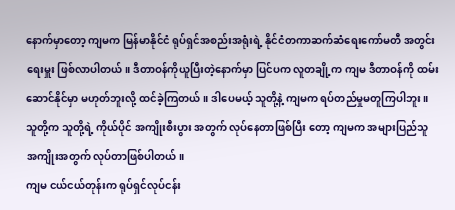နောက်မှာတော့ ကျမက မြန်မာနိုင်ငံ ရုပ်ရှင်အစည်းအရုံးရဲ့ နိုင်ငံတကာဆက်ဆံရေးကော်မတီ အတွင်းရေးမှူး ဖြစ်လာပါတယ်။ ဒီတာဝန်ကိုယူပြီးတဲ့နောက်မှာ ပြင်ပက လူတချို့က ကျမ ဒီတာဝန်ကို ထမ်းဆောင်နိုင်မှာ မဟုတ်ဘူးလို့ ထင်ခဲ့ကြတယ်။ ဒါပေမယ့် သူတို့နဲ့ ကျမက ရပ်တည်မှုမတူကြပါဘူး။ သူတို့က သူတို့ရဲ့ ကိုယ်ပိုင် အကျိုးစီးပွား အတွက် လုပ်နေတာဖြစ်ပြီး တော့ ကျမက အများပြည်သူ အကျိုးအတွက် လုပ်တာဖြစ်ပါတယ်။
ကျမ ငယ်ငယ်တုန်းက ရုပ်ရှင်လုပ်ငန်း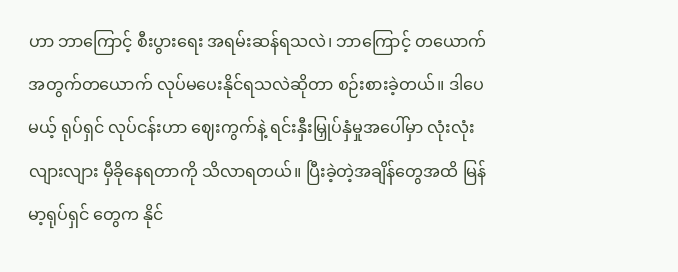ဟာ ဘာကြောင့် စီးပွားရေး အရမ်းဆန်ရသလဲ၊ ဘာကြောင့် တယောက် အတွက်တယောက် လုပ်မပေးနိုင်ရသလဲဆိုတာ စဉ်းစားခဲ့တယ်။ ဒါပေမယ့် ရုပ်ရှင် လုပ်ငန်းဟာ ဈေးကွက်နဲ့ ရင်းနှီးမြှုပ်နှံမှုအပေါ်မှာ လုံးလုံးလျားလျား မှီခိုနေရတာကို သိလာရတယ်။ ပြီးခဲ့တဲ့အချိန်တွေအထိ မြန်မာ့ရုပ်ရှင် တွေက နိုင်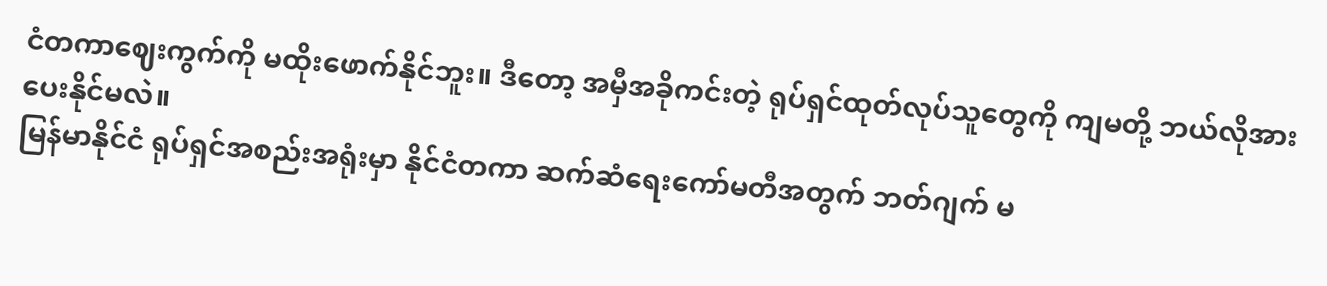ငံတကာဈေးကွက်ကို မထိုးဖောက်နိုင်ဘူး။ ဒီတော့ အမှီအခိုကင်းတဲ့ ရုပ်ရှင်ထုတ်လုပ်သူတွေကို ကျမတို့ ဘယ်လိုအားပေးနိုင်မလဲ။
မြန်မာနိုင်ငံ ရုပ်ရှင်အစည်းအရုံးမှာ နိုင်ငံတကာ ဆက်ဆံရေးကော်မတီအတွက် ဘတ်ဂျက် မ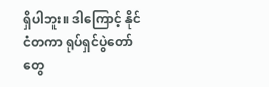ရှိပါဘူး။ ဒါကြောင့် နိုင်ငံတကာ ရုပ်ရှင်ပွဲတော်တွေ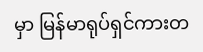မှာ မြန်မာရုပ်ရှင်ကားတ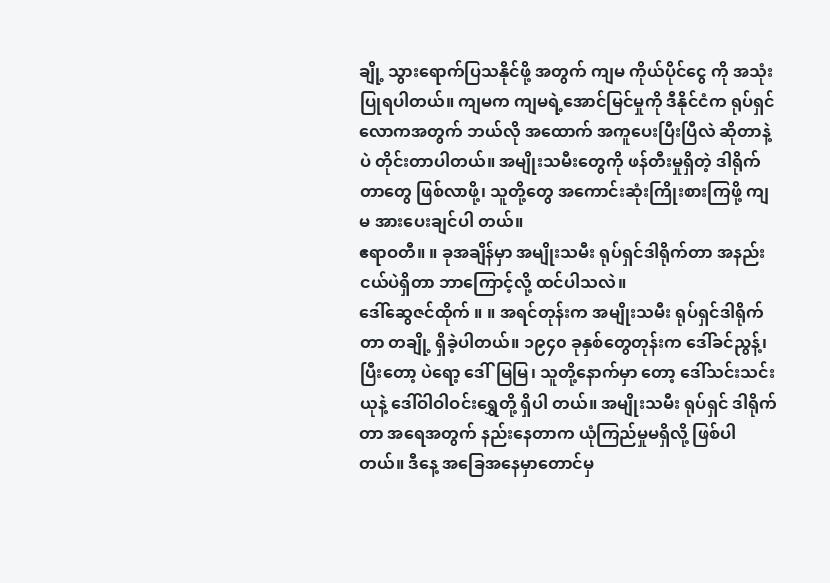ချို့ သွားရောက်ပြသနိုင်ဖို့ အတွက် ကျမ ကိုယ်ပိုင်ငွေ ကို အသုံးပြုရပါတယ်။ ကျမက ကျမရဲ့အောင်မြင်မှုကို ဒီနိုင်ငံက ရုပ်ရှင် လောကအတွက် ဘယ်လို အထောက် အကူပေးပြီးပြီလဲ ဆိုတာနဲ့ပဲ တိုင်းတာပါတယ်။ အမျိုးသမီးတွေကို ဖန်တီးမှုရှိတဲ့ ဒါရိုက်တာတွေ ဖြစ်လာဖို့၊ သူတို့တွေ အကောင်းဆုံးကြိုးစားကြဖို့ ကျမ အားပေးချင်ပါ တယ်။
ဧရာဝတီ။ ။ ခုအချိန်မှာ အမျိုးသမီး ရုပ်ရှင်ဒါရိုက်တာ အနည်းငယ်ပဲရှိတာ ဘာကြောင့်လို့ ထင်ပါသလဲ။
ဒေါ်ဆွေဇင်ထိုက် ။ ။ အရင်တုန်းက အမျိုးသမီး ရုပ်ရှင်ဒါရိုက်တာ တချို့ ရှိခဲ့ပါတယ်။ ၁၉၄၀ ခုနှစ်တွေတုန်းက ဒေါ်ခင်ညွန့်၊ ပြီးတော့ ပဲရော့ ဒေါ်မြမြ၊ သူတို့နောက်မှာ တော့ ဒေါ်သင်းသင်းယုနဲ့ ဒေါ်ဝါဝါဝင်းရွှေတို့ ရှိပါ တယ်။ အမျိုးသမီး ရုပ်ရှင် ဒါရိုက်တာ အရေအတွက် နည်းနေတာက ယုံကြည်မှုမရှိလို့ ဖြစ်ပါတယ်။ ဒီနေ့ အခြေအနေမှာတောင်မှ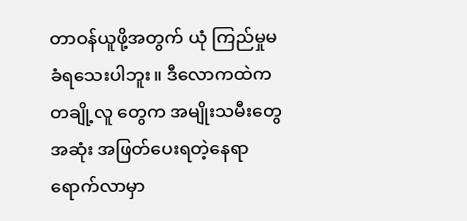တာဝန်ယူဖို့အတွက် ယုံ ကြည်မှုမခံရသေးပါဘူး။ ဒီလောကထဲက တချို့လူ တွေက အမျိုးသမီးတွေ အဆုံး အဖြတ်ပေးရတဲ့နေရာ ရောက်လာမှာ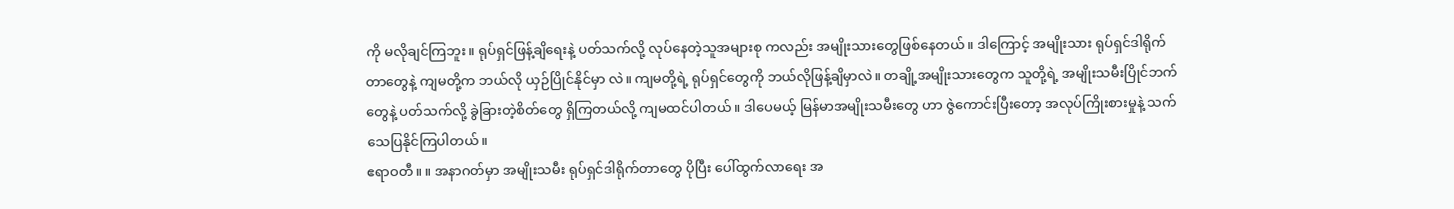ကို မလိုချင်ကြဘူး။ ရုပ်ရှင်ဖြန့်ချိရေးနဲ့ ပတ်သက်လို့ လုပ်နေတဲ့သူအများစု ကလည်း အမျိုးသားတွေဖြစ်နေတယ်။ ဒါကြောင့် အမျိုးသား ရုပ်ရှင်ဒါရိုက်တာတွေနဲ့ ကျမတို့က ဘယ်လို ယှဉ်ပြိုင်နိုင်မှာ လဲ။ ကျမတို့ရဲ့ ရုပ်ရှင်တွေကို ဘယ်လိုဖြန့်ချိမှာလဲ။ တချို့အမျိုးသားတွေက သူတို့ရဲ့ အမျိုးသမီးပြိုင်ဘက် တွေနဲ့ ပတ်သက်လို့ ခွဲခြားတဲ့စိတ်တွေ ရှိကြတယ်လို့ ကျမထင်ပါတယ်။ ဒါပေမယ့် မြန်မာအမျိုးသမီးတွေ ဟာ ဇွဲကောင်းပြီးတော့ အလုပ်ကြိုးစားမှုနဲ့ သက် သေပြနိုင်ကြပါတယ်။
ဧရာဝတီ။ ။ အနာဂတ်မှာ အမျိုးသမီး ရုပ်ရှင်ဒါရိုက်တာတွေ ပိုပြီး ပေါ်ထွက်လာရေး အ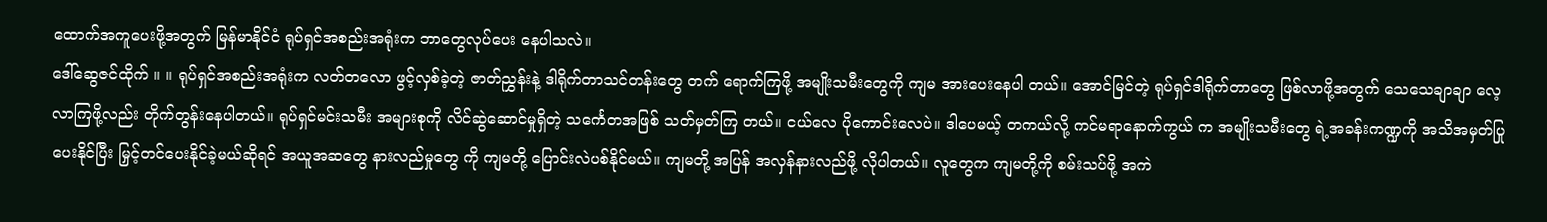ထောက်အကူပေးဖို့အတွက် မြန်မာနိုင်ငံ ရုပ်ရှင်အစည်းအရုံးက ဘာတွေလုပ်ပေး နေပါသလဲ။
ဒေါ်ဆွေဇင်ထိုက် ။ ။ ရုပ်ရှင်အစည်းအရုံးက လတ်တလော ဖွင့်လှစ်ခဲ့တဲ့ ဇာတ်ညွှန်းနဲ့ ဒါရိုက်တာသင်တန်းတွေ တက် ရောက်ကြဖို့ အမျိုးသမီးတွေကို ကျမ အားပေးနေပါ တယ်။ အောင်မြင်တဲ့ ရုပ်ရှင်ဒါရိုက်တာတွေ ဖြစ်လာဖို့အတွက် သေသေချာချာ လေ့လာကြဖို့လည်း တိုက်တွန်းနေပါတယ်။ ရုပ်ရှင်မင်းသမီး အများစုကို လိင်ဆွဲဆောင်မှုရှိတဲ့ သင်္ကေတအဖြစ် သတ်မှတ်ကြ တယ်။ ငယ်လေ ပိုကောင်းလေပဲ။ ဒါပေမယ့် တကယ်လို့ ကင်မရာနောက်ကွယ် က အမျိုးသမီးတွေ ရဲ့အခန်းကဏ္ဍကို အသိအမှတ်ပြုပေးနိုင်ပြီး မြှင့်တင်ပေးနိုင်ခဲ့မယ်ဆိုရင် အယူအဆတွေ နားလည်မှုတွေ ကို ကျမတို့ ပြောင်းလဲပစ်နိုင်မယ်။ ကျမတို့ အပြန် အလှန်နားလည်ဖို့ လိုပါတယ်။ လူတွေက ကျမတို့ကို စမ်းသပ်ဖို့ အကဲ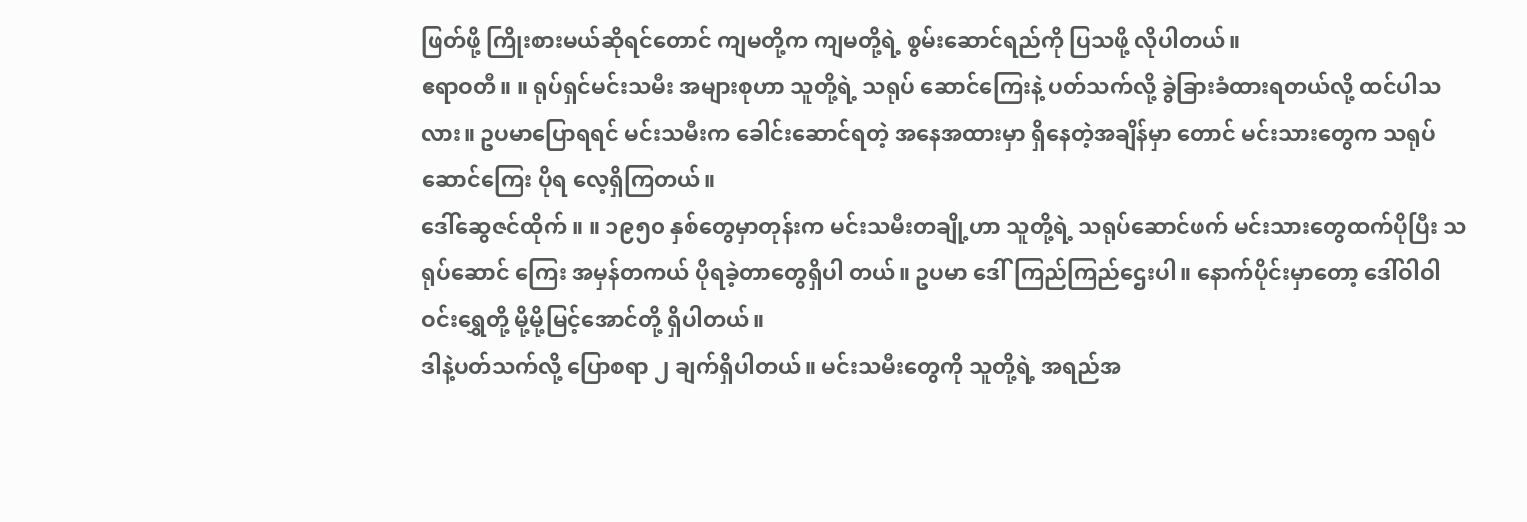ဖြတ်ဖို့ ကြိုးစားမယ်ဆိုရင်တောင် ကျမတို့က ကျမတို့ရဲ့ စွမ်းဆောင်ရည်ကို ပြသဖို့ လိုပါတယ်။
ဧရာဝတီ။ ။ ရုပ်ရှင်မင်းသမီး အများစုဟာ သူတို့ရဲ့ သရုပ် ဆောင်ကြေးနဲ့ ပတ်သက်လို့ ခွဲခြားခံထားရတယ်လို့ ထင်ပါသလား။ ဥပမာပြောရရင် မင်းသမီးက ခေါင်းဆောင်ရတဲ့ အနေအထားမှာ ရှိနေတဲ့အချိန်မှာ တောင် မင်းသားတွေက သရုပ်ဆောင်ကြေး ပိုရ လေ့ရှိကြတယ်။
ဒေါ်ဆွေဇင်ထိုက် ။ ။ ၁၉၅၀ နှစ်တွေမှာတုန်းက မင်းသမီးတချို့ဟာ သူတို့ရဲ့ သရုပ်ဆောင်ဖက် မင်းသားတွေထက်ပိုပြီး သရုပ်ဆောင် ကြေး အမှန်တကယ် ပိုရခဲ့တာတွေရှိပါ တယ်။ ဥပမာ ဒေါ်ကြည်ကြည်ဌေးပါ။ နောက်ပိုင်းမှာတော့ ဒေါ်ဝါဝါ ဝင်းရွှေတို့ မို့မို့မြင့်အောင်တို့ ရှိပါတယ်။
ဒါနဲ့ပတ်သက်လို့ ပြောစရာ ၂ ချက်ရှိပါတယ်။ မင်းသမီးတွေကို သူတို့ရဲ့ အရည်အ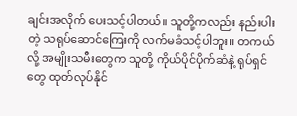ချင်းအလိုက် ပေးသင့်ပါတယ်။ သူတို့ကလည်း နည်းပါးတဲ့ သရုပ်ဆောင်ကြေးကို လက်မခံသင့်ပါဘူး။ တကယ်လို့ အမျိုးသမီးတွေက သူတို့ ကိုယ်ပိုင်ပိုက်ဆံနဲ့ ရုပ်ရှင်တွေ ထုတ်လုပ်နိုင်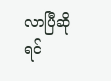လာပြီဆိုရင်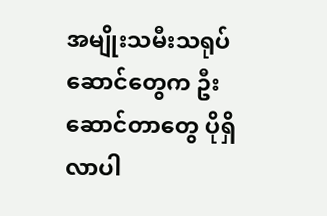အမျိုးသမီးသရုပ်ဆောင်တွေက ဦးဆောင်တာတွေ ပိုရှိလာပါ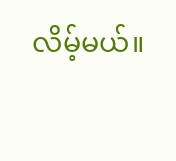လိမ့်မယ်။